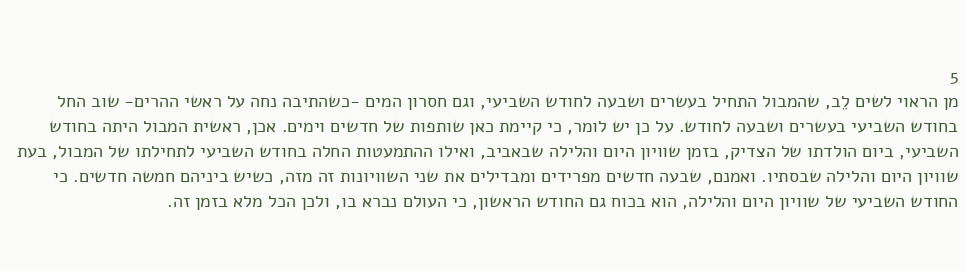5
מן הראוי לשים לֵב, שהמבול התחיל בעשרים ושבעה לחודש השביעי, וגם חסרון המים -כשהתיבה נחה על ראשי ההרים- שוב החל בחודש השביעי בעשרים ושבעה לחודש. על כן יש לומר, כי קיימת כאן שותפות של חדשים וימים. אכן, ראשית המבול היתה בחודש השביעי, ביום הולדתו של הצדיק, בזמן שוויון היום והלילה שבאביב, ואילו ההתמעטות החלה בחודש השביעי לתחילתו של המבול, בעת שוויון היום והלילה שבסתיו. ואמנם, שבעה חדשים מפרידים ומבדילים את שני השוויונות זה מזה, כשיש ביניהם חמשה חדשים. כי החודש השביעי של שוויון היום והלילה, הוא בכוח גם החודש הראשון, כי העולם נברא בו, ולכן הכל מלא בזמן זה.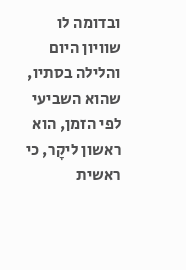ובדומה לו שוויון היום והלילה בסתיו, שהוא השביעי לפי הזמן, הוא ראשון ליקָר, כי ראשית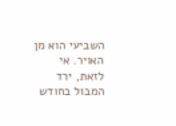השביעי הוא מן האויר. אי לזאת, ירד המבול בחודש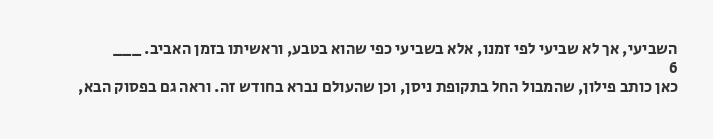השביעי, אך לא שביעי לפי זמנו, אלא בשביעי כפי שהוא בטבע, וראשיתו בזמן האביב. ___
6
כאן כותב פילון, שהמבול החל בתקופת ניסן, וכן שהעולם נברא בחודש זה. וראה גם בפסוק הבא,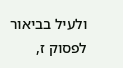ולעיל בביאור לפסוק ז,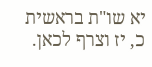יא שו"ת בראשית כ, יז וצרף לכאן.